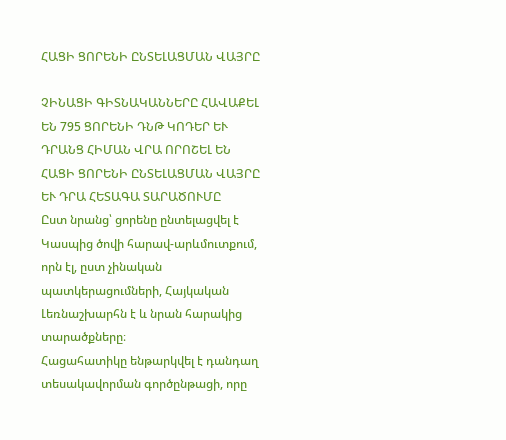ՀԱՑԻ ՑՈՐԵՆԻ ԸՆՏԵԼԱՑՄԱՆ ՎԱՅՐԸ

ՉԻՆԱՑԻ ԳԻՏՆԱԿԱՆՆԵՐԸ ՀԱՎԱՔԵԼ ԵՆ 795 ՑՈՐԵՆԻ ԴՆԹ ԿՈԴԵՐ ԵՒ ԴՐԱՆՑ ՀԻՄԱՆ ՎՐԱ ՈՐՈՇԵԼ ԵՆ ՀԱՑԻ ՑՈՐԵՆԻ ԸՆՏԵԼԱՑՄԱՆ ՎԱՅՐԸ ԵՒ ԴՐԱ ՀԵՏԱԳԱ ՏԱՐԱԾՈՒՄԸ
Ըստ նրանց՝ ցորենը ընտելացվել է Կասպից ծովի հարավ-արևմուտքում, որն էլ, ըստ չինական պատկերացումների, Հայկական Լեռնաշխարհն է և նրան հարակից տարածքները։
Հացահատիկը ենթարկվել է դանդաղ տեսակավորման գործընթացի, որը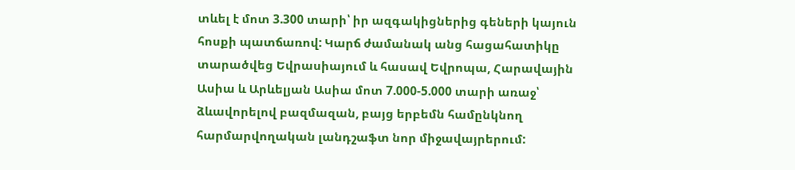տևել է մոտ 3.300 տարի՝ իր ազգակիցներից գեների կայուն հոսքի պատճառով: Կարճ ժամանակ անց հացահատիկը տարածվեց Եվրասիայում և հասավ Եվրոպա, Հարավային Ասիա և Արևելյան Ասիա մոտ 7.000-5.000 տարի առաջ՝ ձևավորելով բազմազան, բայց երբեմն համընկնող հարմարվողական լանդշաֆտ նոր միջավայրերում: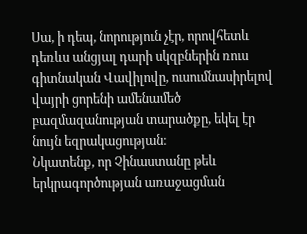Սա, ի դեպ, նորություն չէր, որովհետև դեռևս անցյալ դարի սկզբներին ռուս գիտնական Վավիլովը, ուսումնասիրելով վայրի ցորենի ամենամեծ բազմազանության տարածքը, եկել էր նույն եզրակացության։
Նկատենք, որ Չինաստանը թեև երկրագործության առաջացման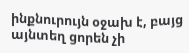ինքնուրույն օջախ է, բայց այնտեղ ցորեն չի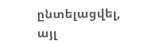ընտելացվել, այլ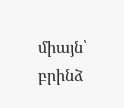միայն՝ բրինձ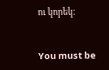ու կորեկ։


You must be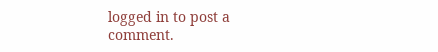logged in to post a comment.